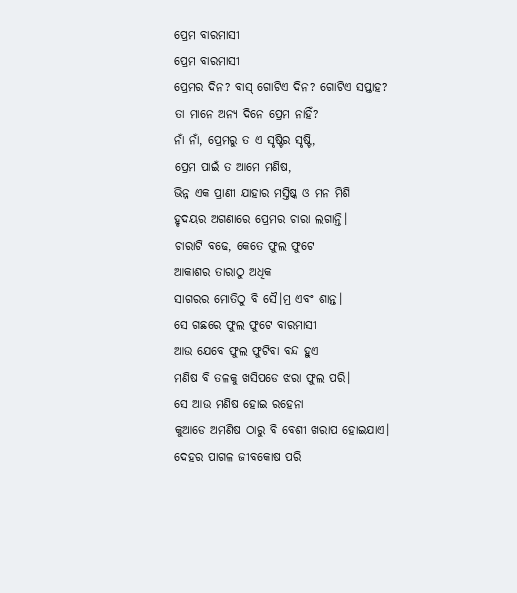ପ୍ରେମ ବାରମାସୀ
ପ୍ରେମ ବାରମାସୀ
ପ୍ରେମର ଦିନ? ବାସ୍ ଗୋଟିଏ ଦିନ? ଗୋଟିଏ ସପ୍ତାହ?
ତା ମାନେ ଅନ୍ୟ ଦିନେ ପ୍ରେମ ନାହିଁ?
ନାଁ ନାଁ, ପ୍ରେମରୁ ତ ଏ ସୃଷ୍ଟିର ସୃଷ୍ଟି,
ପ୍ରେମ ପାଇଁ ତ ଆମେ ମଣିଷ,
ଭିନ୍ନ ଏକ ପ୍ରାଣୀ ଯାହାର ମସ୍ତିଷ୍କ ଓ ମନ ମିଶି
ହୃଦୟର ଅଗଣାରେ ପ୍ରେମର ଚାରା ଲଗାନ୍ତି।
ଚାରାଟି ବଢେ, କେତେ ଫୁଲ ଫୁଟେ
ଆକାଶର ତାରାଠୁ ଅଧିକ
ସାଗରର ମୋତିଠୁ ବି ସୈ।ମ୍ର ଏବଂ ଶାନ୍ତ।
ସେ ଗଛରେ ଫୁଲ ଫୁଟେ ବାରମାସୀ
ଆଉ ଯେବେ ଫୁଲ ଫୁଟିବା ବନ୍ଦ ହୁଏ
ମଣିଷ ବି ତଳକୁ ଖସିପଡେ ଝରା ଫୁଲ ପରି।
ସେ ଆଉ ମଣିଷ ହୋଇ ରହେନା
କୁଆଡେ ଅମଣିଷ ଠାରୁ ବି ବେଶୀ ଖରାପ ହୋଇଯାଏ।
ଦେହର ପାଗଳ ଜୀବକୋଷ ପରି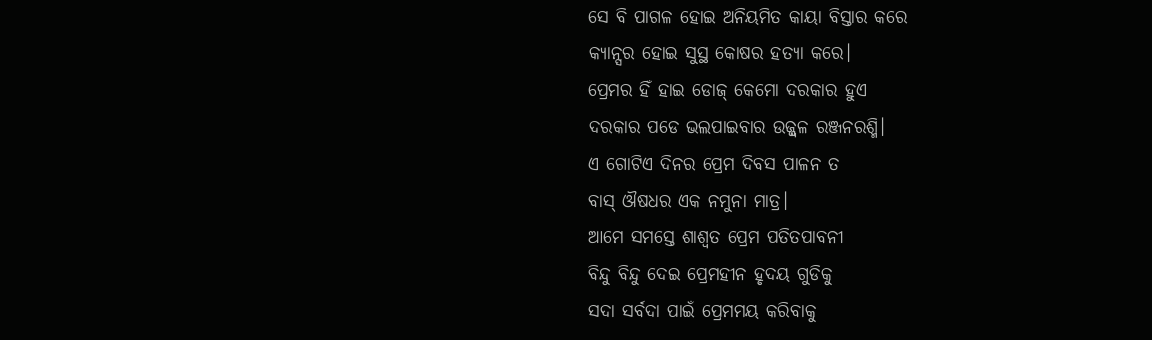ସେ ବି ପାଗଳ ହୋଇ ଅନିୟମିତ କାୟା ବିସ୍ତାର କରେ
କ୍ୟାନ୍ସର ହୋଇ ସୁସ୍ଥ କୋଷର ହତ୍ୟା କରେ।
ପ୍ରେମର ହିଁ ହାଇ ଡୋଜ୍ କେମୋ ଦରକାର ହୁଏ
ଦରକାର ପଡେ ଭଲପାଇବାର ଉଜ୍ଜ୍ୱଳ ରଞ୍ଜନରଶ୍ମି।
ଏ ଗୋଟିଏ ଦିନର ପ୍ରେମ ଦିବସ ପାଳନ ତ
ବାସ୍ ଔଷଧର ଏକ ନମୁନା ମାତ୍ର।
ଆମେ ସମସ୍ତେ ଶାଶ୍ଵତ ପ୍ରେମ ପତିତପାବନୀ
ବିନ୍ଦୁ ବିନ୍ଦୁ ଦେଇ ପ୍ରେମହୀନ ହୃଦୟ ଗୁଡିକୁ
ସଦା ସର୍ବଦା ପାଇଁ ପ୍ରେମମୟ କରିବାକୁ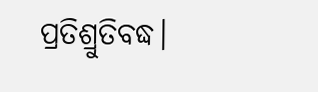ପ୍ରତିଶ୍ରୁତିବଦ୍ଧ।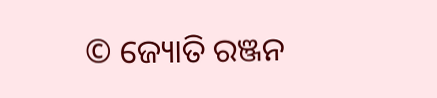© ଜ୍ୟୋତି ରଞ୍ଜନ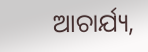ଆଚାର୍ଯ୍ୟ,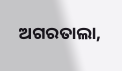ଅଗରତାଲା,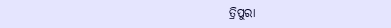ତ୍ରିପୁରା